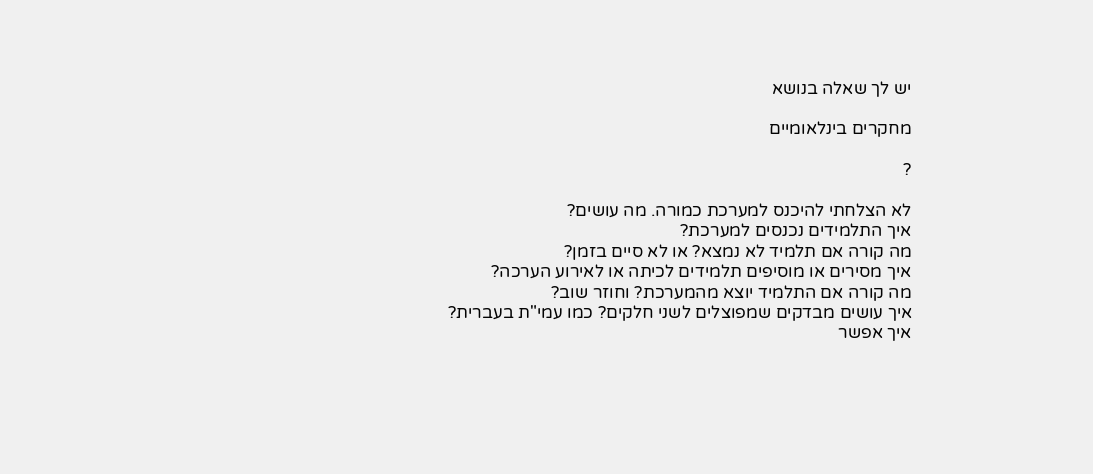יש לך שאלה בנושא

מחקרים בינלאומיים

?

לא הצלחתי להיכנס למערכת כמורה. מה עושים?
איך התלמידים נכנסים למערכת?
מה קורה אם תלמיד לא נמצא? או לא סיים בזמן?
איך מסירים או מוסיפים תלמידים לכיתה או לאירוע הערכה?
מה קורה אם התלמיד יוצא מהמערכת? וחוזר שוב?
איך עושים מבדקים שמפוצלים לשני חלקים? כמו עמי"ת בעברית?
איך אפשר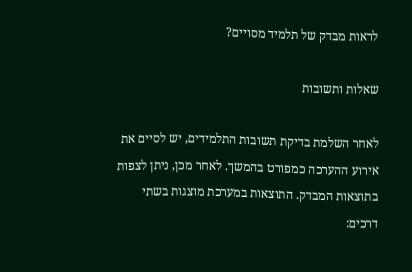לראות מבדק של תלמיד מסויים?

שאלות ותשובות

לאחר השלמת בדיקת תשובות התלמידים, יש לסיים את אירוע ההערכה כמפורט בהמשך. לאחר מכן, ניתן לצפות בתוצאות המבדק. התוצאות במערכת מוצגות בשתי דרכים: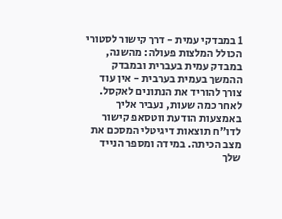1 במבדקי עמית - דרך קישור לסטורי הכולל המלצות פעולה: מהשנה, במבדק עמית בעברית ובמבדק ההמשך בעמית בערבית - אין עוד צורך להוריד את הנתונים לאקסל. לאחר כמה שעות, נעביר אליך באמצעות הודעת ווטסאפ קישור לדו"ח תוצאות דיגיטלי המסכם את מצב הכיתה. במידה ומספר הנייד שלך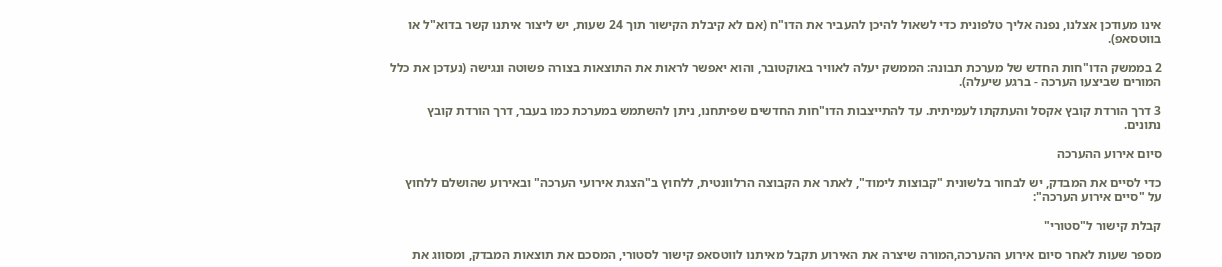אינו מעודכן אצלנו, נפנה אליך טלפונית כדי לשאול להיכן להעביר את הדו"ח (אם לא קיבלת הקישור תוך 24 שעות, יש ליצור איתנו קשר בדוא"ל או בווטסאפ).

2 בממשק הדו"חות החדש של מערכת תבונה: הממשק יעלה לאוויר באוקטובר, והוא יאפשר לראות את התוצאות בצורה פשוטה ונגישה (נעדכן את כלל המורים שביצעו הערכה - ברגע שיעלה).

3 דרך הורדת קובץ אקסל והעתקתו לעמיתית. עד להתייצבות הדו"חות החדשים שפיתחנו, ניתן להשתמש במערכת כמו בעבר, דרך הורדת קובץ נתונים.

סיום אירוע ההערכה

כדי לסיים את המבדק, יש לבחור בלשונית "קבוצות לימוד", לאתר את הקבוצה הרלוונטית, ללחוץ ב"הצגת אירועי הערכה" ובאירוע שהושלם ללחוץ על "סיים אירוע הערכה":

קבלת קישור ל"סטורי"

מספר שעות לאחר סיום אירוע ההערכה,המורה שיצרה את האירוע תקבל מאיתנו לווטסאפ קישור לסטורי, המסכם את תוצאות המבדק, ומסווג את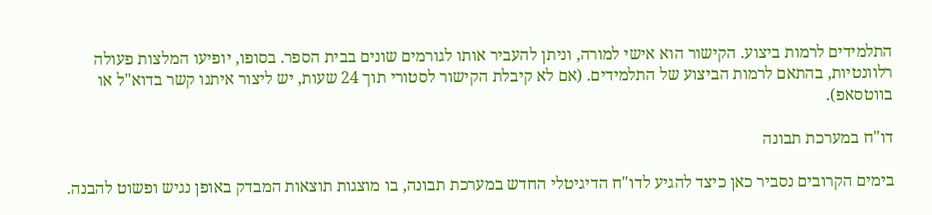התלמידים לרמות ביצוע. הקישור הוא אישי למורה, וניתן להעביר אותו לגורמים שונים בבית הספר. בסופו, יופיעו המלצות פעולה רלוונטיות, בהתאם לרמות הביצוע של התלמידים. (אם לא קיבלת הקישור לסטורי תוך 24 שעות, יש ליצור איתנו קשר בדוא"ל או בווטסאפ).

דו"ח במערכת תבונה

בימים הקרובים נסביר כאן כיצד להגיע לדו"ח הדיגיטלי החדש במערכת תבונה, בו מוצגות תוצאות המבדק באופן נגיש ופשוט להבנה.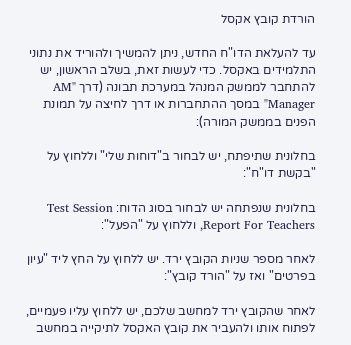הורדת קובץ אקסל

עד להעלאת הדו"ח החדש, ניתן להמשיך ולהוריד את נתוני התלמידים באקסל. כדי לעשות זאת, בשלב הראשון, יש להתחבר לממשק המנהל במערכת תבונה (דרך "AM Manager" במסך ההתחברות או דרך לחיצה על תמונת הפנים בממשק המורה):

בחלונית שתיפתח, יש לבחור ב"דוחות שלי" וללחוץ על "בקשת דו"ח":

בחלונית שנפתחה יש לבחור בסוג הדוח: Test Session Report For Teachers, וללחוץ על "הפעל":

לאחר מספר שניות הקובץ ירד. יש ללחוץ על החץ ליד "עיון בפרטים" ואז על "הורד קובץ":

לאחר שהקובץ ירד למחשב שלכם, יש ללחוץ עליו פעמיים, לפתוח אותו ולהעביר את קובץ האקסל לתיקייה במחשב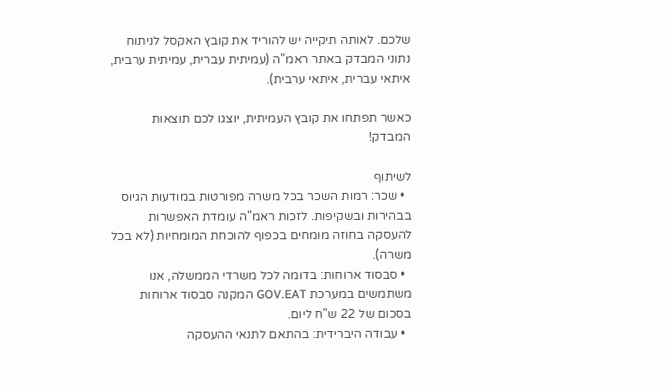שלכם. לאותה תיקייה יש להוריד את קובץ האקסל לניתוח נתוני המבדק באתר ראמ"ה (עמיתית עברית, עמיתית ערבית, איתאי עברית, איתאי ערבית).

כאשר תפתחו את קובץ העמיתית, יוצגו לכם תוצאות המבדק!

לשיתוף
  • שכר: רמות השכר בכל משרה מפורטות במודעות הגיוס בבהירות ובשקיפות. לזכות ראמ"ה עומדת האפשרות להעסקה בחוזה מומחים בכפוף להוכחת המומחיות (לא בכל משרה).
  • סבסוד ארוחות: בדומה לכל משרדי הממשלה, אנו משתמשים במערכת GOV.EAT המקנה סבסוד ארוחות בסכום של 22 ש"ח ליום.
  • עבודה היברידית: בהתאם לתנאי ההעסקה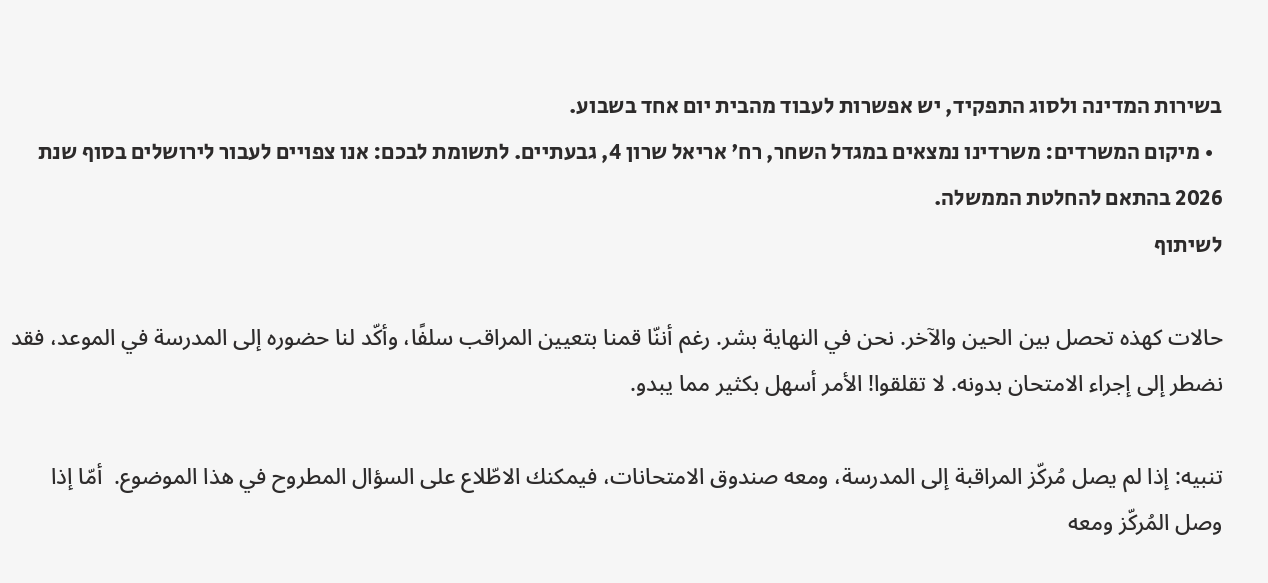בשירות המדינה ולסוג התפקיד, יש אפשרות לעבוד מהבית יום אחד בשבוע.
  • מיקום המשרדים: משרדינו נמצאים במגדל השחר, רח' אריאל שרון 4, גבעתיים. לתשומת לבכם: אנו צפויים לעבור לירושלים בסוף שנת 2026 בהתאם להחלטת הממשלה.
לשיתוף

حالات كهذه تحصل بين الحين والآخر. نحن في النهاية بشر. رغم أننّا قمنا بتعيين المراقب سلفًا، وأكّد لنا حضوره إلى المدرسة في الموعد، فقد نضطر إلى إجراء الامتحان بدونه. لا تقلقوا! الأمر أسهل بكثير مما يبدو.

تنبيه: إذا لم يصل مُركّز المراقبة إلى المدرسة، ومعه صندوق الامتحانات، فيمكنك الاطّلاع على السؤال المطروح في هذا الموضوع.  أمّا إذا وصل المُركّز ومعه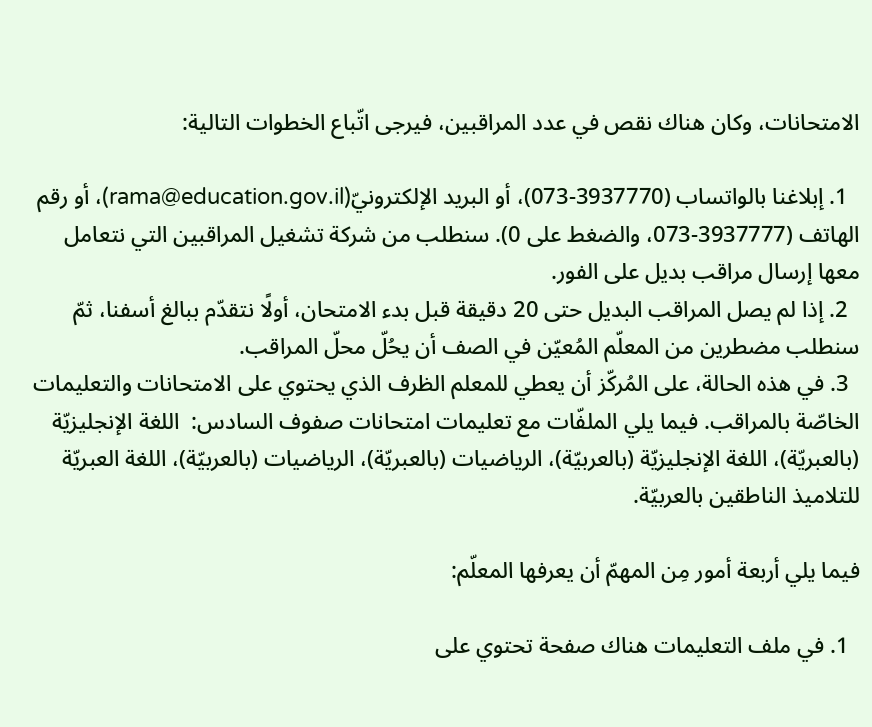الامتحانات، وكان هناك نقص في عدد المراقبين، فيرجى اتّباع الخطوات التالية:

  1. إبلاغنا بالواتساب (3937770-073)، أو البريد الإلكترونيّ(rama@education.gov.il)، أو رقم الهاتف (3937777-073، والضغط على 0). سنطلب من شركة تشغيل المراقبين التي نتعامل معها إرسال مراقب بديل على الفور.
  2. إذا لم يصل المراقب البديل حتى 20 دقيقة قبل بدء الامتحان، أولًا نتقدّم ببالغ أسفنا، ثمّ سنطلب مضطرين من المعلّم المُعيّن في الصف أن يحُلّ محلّ المراقب.
  3. في هذه الحالة، على المُركّز أن يعطي للمعلم الظرف الذي يحتوي على الامتحانات والتعليمات الخاصّة بالمراقب. فيما يلي الملفّات مع تعليمات امتحانات صفوف السادس:  اللغة الإنجليزيّة (بالعبريّة)، اللغة الإنجليزيّة (بالعربيّة)، الرياضيات (بالعبريّة)، الرياضيات (بالعربيّة)، اللغة العبريّة للتلاميذ الناطقين بالعربيّة.

فيما يلي أربعة أمور مِن المهمّ أن يعرفها المعلّم:

  1. في ملف التعليمات هناك صفحة تحتوي على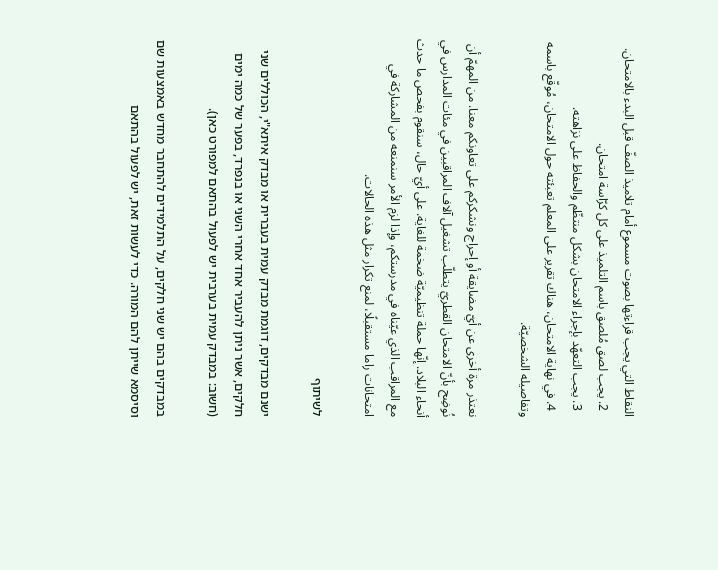النقاط التي يجب قراءتها بصوت مسموع أمام تلاميذ الصفّ قبل البدء بالامتحان.
  2. يجب لصق مُلصق باسم التلميذ على كل كرّاسة امتحان.
  3. يجب التعهّد بإجراء الامتحان بشكل منتظّم والحفاظ على نزاهته.
  4. في نهاية الامتحان، هناك تقرير على المعلم تعبئته حول الامتحان، مُوقّع باسمه وتفاصيله الشخصيّة.

نعتذر مرة أخرى عن أيّ مضايقة أو إحراج ونشكركم على تعاونكم معنا. من المهمّ أن نُوضِح بأنّ الامتحان القطريّ يتطلّب تشغيل آلاف المراقبين في مئات المدارس في أنحاء البلاد. إنّها حملة تنظيميّة ضخمة للغاية. على أيّ حال، سنقوم بفحص ما حدث مع المراقب الذي عيّناه في مدرستكم، وإذا لزم الأمر سنمنعه من المشاركة في امتحانات راما مستقبلًا، لمنع تكرار مثل هذه الحالات.

לשיתוף

ישנם מבדקים, דוגמת מבדק עמית בעברית או מבדק איתא"י, הכוללים שני חלקים, אשר ניתן להעביר אחד אחרי השני או בנפרד, בפער של כמה ימים (חשוב: במבדק עמית בערבית יש לפעול בהתאם למפורט כאן).

במבדקים בהם יש שני חלקים, על התלמידים להתחבר מחדש באמצעות שם וסיסמא שייתן להם המורה. כדי לעשות זאת, יש לפעול בהתאם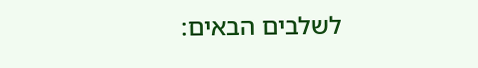לשלבים הבאים: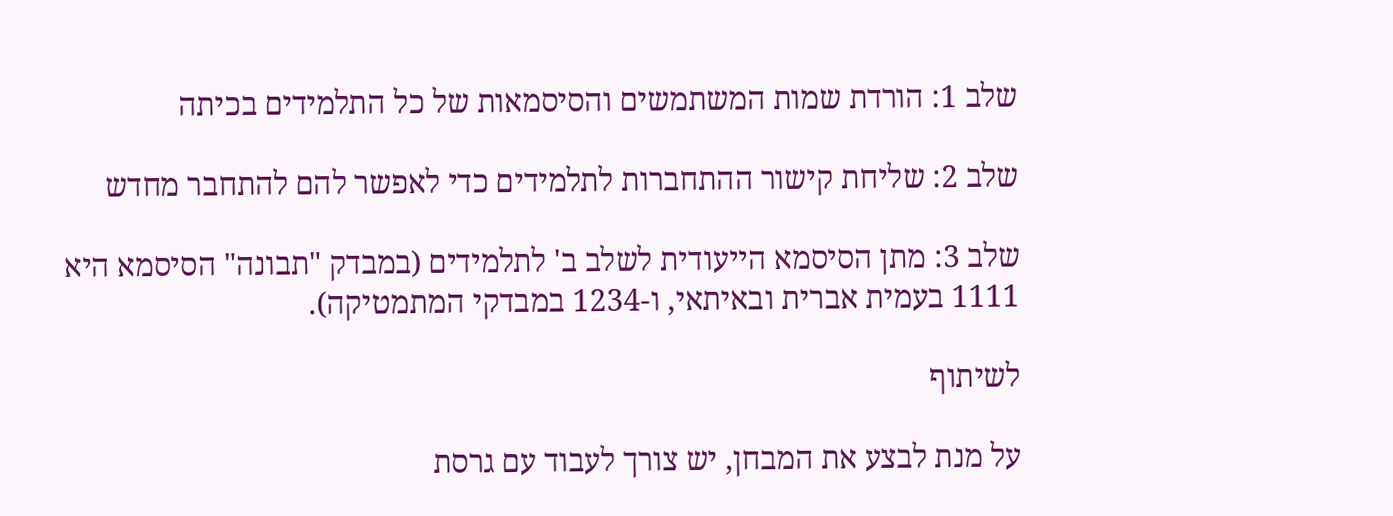שלב 1: הורדת שמות המשתמשים והסיסמאות של כל התלמידים בכיתה

שלב 2: שליחת קישור ההתחברות לתלמידים כדי לאפשר להם להתחבר מחדש

שלב 3: מתן הסיסמא הייעודית לשלב ב' לתלמידים (במבדק "תבונה" הסיסמא היא 1111 בעמית אברית ובאיתאי, ו-1234 במבדקי המתמטיקה).

לשיתוף

על מנת לבצע את המבחן, יש צורך לעבוד עם גרסת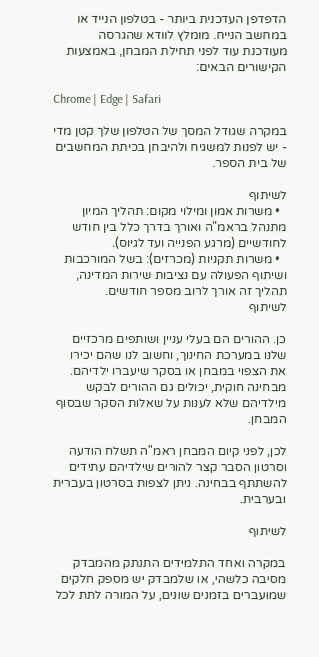הדפדפן העדכנית ביותר - בטלפון הנייד או במחשב הנייח. מומלץ לוודא שהגרסה מעודכנת עוד לפני תחילת המבחן, באמצעות הקישורים הבאים:

Chrome | Edge | Safari

במקרה שגודל המסך של הטלפון שלך קטן מדי - יש לפנות למשגיח ולהיבחן בכיתת המחשבים של בית הספר.

לשיתוף
  • משרות אמון ומילוי מקום: תהליך המיון מתנהל בראמ"ה ואורך בדרך כלל בין חודש לחודשיים (מרגע הפנייה ועד לגיוס).
  • משרות תקניות (מכרזים): בשל המורכבות ושיתוף הפעולה עם נציבות שירות המדינה, תהליך זה אורך לרוב מספר חודשים.
לשיתוף

כן. ההורים הם בעלי עניין ושותפים מרכזיים שלנו במערכת החינוך, וחשוב לנו שהם יכירו את הצפוי במבחן או בסקר שיעברו ילדיהם. מבחינה חוקית, יכולים גם ההורים לבקש מילדיהם שלא לענות על שאלות הסקר שבסוף המבחן.

לכן, לפני קיום המבחן ראמ"ה תשלח הודעה וסרטון הסבר קצר להורים שילדיהם עתידים להשתתף בבחינה. ניתן לצפות בסרטון בעברית ובערבית.

לשיתוף

במקרה ואחד התלמידים התנתק מהמבדק מסיבה כלשהי, או שלמבדק יש מספק חלקים שמועברים בזמנים שונים, על המורה לתת לכל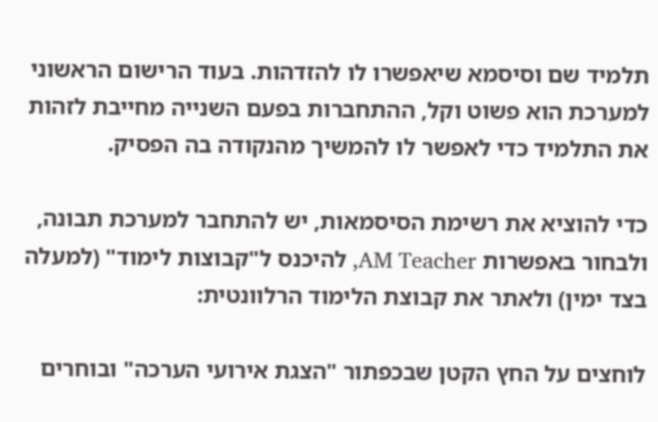תלמיד שם וסיסמא שיאפשרו לו להזדהות. בעוד הרישום הראשוני למערכת הוא פשוט וקל, ההתחברות בפעם השנייה מחייבת לזהות את התלמיד כדי לאפשר לו להמשיך מהנקודה בה הפסיק.

כדי להוציא את רשימת הסיסמאות, יש להתחבר למערכת תבונה, ולבחור באפשרות AM Teacher, להיכנס ל"קבוצות לימוד" (למעלה בצד ימין) ולאתר את קבוצת הלימוד הרלוונטית:

לוחצים על החץ הקטן שבכפתור "הצגת אירועי הערכה" ובוחרים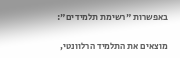באפשרות "רשימת תלמידים":

מוצאים את התלמיד הרלוונטי,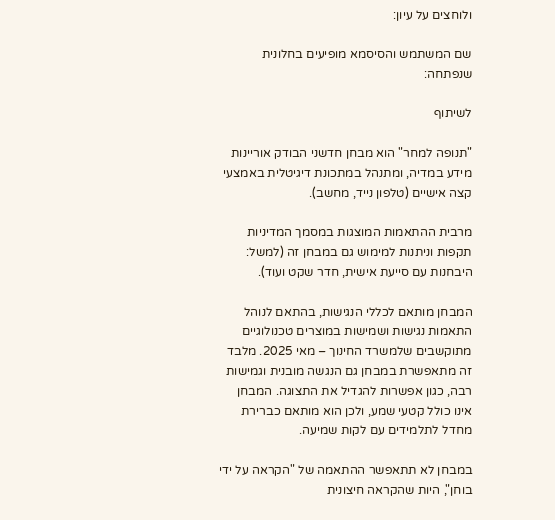ולוחצים על עיון:

שם המשתמש והסיסמא מופיעים בחלונית שנפתחה:

לשיתוף

"תנופה למחר" הוא מבחן חדשני הבודק אוריינות מידע במדיה, ומתנהל במתכונת דיגיטלית באמצעי קצה אישיים (טלפון נייד, מחשב).

מרבית ההתאמות המוצגות במסמך המדיניות תקפות וניתנות למימוש גם במבחן זה (למשל: היבחנות עם סייעת אישית, חדר שקט ועוד).

המבחן מותאם לכללי הנגישות, בהתאם לנוהל התאמות נגישות ושמישות במוצרים טכנולוגיים מתוקשבים שלמשרד החינוך – מאי 2025. מלבד זה מתאפשרת במבחן גם הנגשה מובנית וגמישות רבה, כגון אפשרות להגדיל את התצוגה. המבחן אינו כולל קטעי שמע, ולכן הוא מותאם כברירת מחדל לתלמידים עם לקות שמיעה.

במבחן לא תתאפשר ההתאמה של "הקראה על ידי בוחן", היות שהקראה חיצונית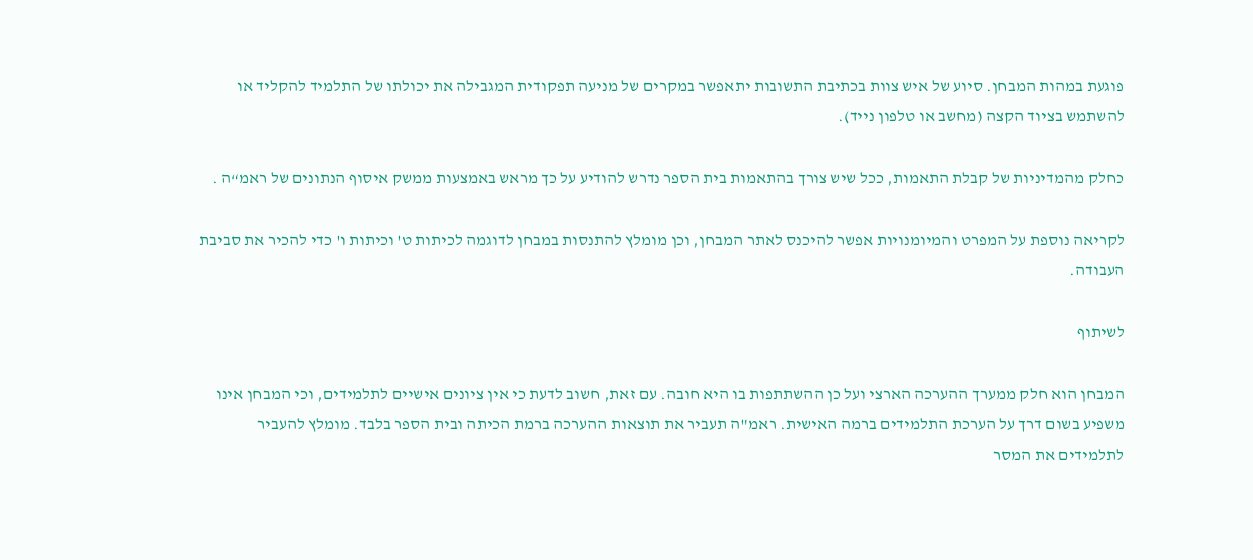פוגעת במהות המבחן. סיוע של איש צוות בכתיבת התשובות יתאפשר במקרים של מניעה תפקודית המגבילה את יכולתו של התלמיד להקליד או להשתמש בציוד הקצה (מחשב או טלפון נייד).

כחלק מהמדיניות של קבלת התאמות, ככל שיש צורך בהתאמות בית הספר נדרש להודיע על כך מראש באמצעות ממשק איסוף הנתונים של ראמ“ה .

לקריאה נוספת על המפרט והמיומנויות אפשר להיכנס לאתר המבחן, וכן מומלץ להתנסות במבחן לדוגמה לכיתות ט' וכיתות ו' כדי להכיר את סביבת העבודה.

לשיתוף

המבחן הוא חלק ממערך ההערכה הארצי ועל כן ההשתתפות בו היא חובה. עם זאת, חשוב לדעת כי אין ציונים אישיים לתלמידים, וכי המבחן אינו משפיע בשום דרך על הערכת התלמידים ברמה האישית. ראמ"ה תעביר את תוצאות ההערכה ברמת הכיתה ובית הספר בלבד. מומלץ להעביר לתלמידים את המסר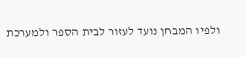ולפיו המבחן נועד לעזור לבית הספר ולמערכת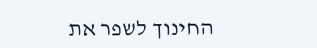החינוך לשפר את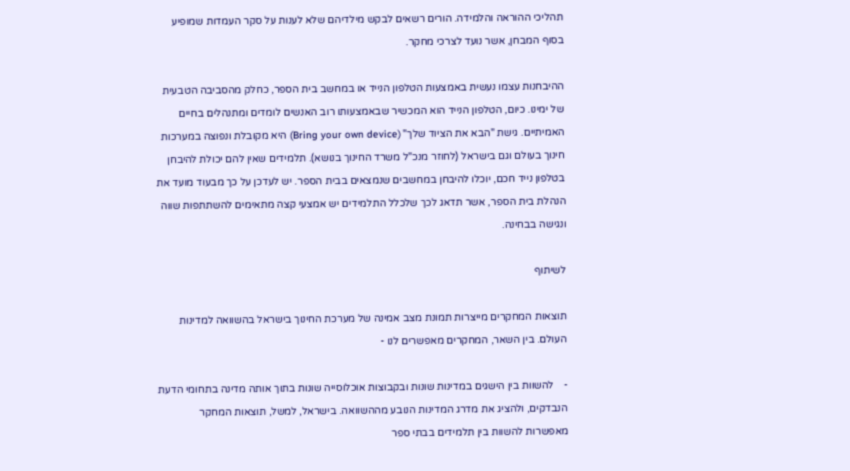תהליכי ההוראה והלמידה. הורים רשאים לבקש מילדיהם שלא לענות על סקר העמדות שמופיע בסוף המבחן, אשר נועד לצרכי מחקר.

ההיבחנות עצמו נעשית באמצעות הטלפון הנייד או במחשב בית הספר, כחלק מהסביבה הטבעית של ימינו. כיום, הטלפון הנייד הוא המכשיר שבאמצעותו רוב האנשים לומדים ומתנהלים בחיים האמיתיים. גישת "הבא את הציוד שלך" (Bring your own device) היא מקובלת ונפוצה במערכות חינוך בעולם וגם בישראל (לחוזר מנכ"ל משרד החינוך בנושא). תלמידים שאין להם יכולת להיבחן בטלפון נייד חכם, יוכלו להיבחן במחשבים שנמצאים בבית הספר. יש לעדכן על כך מבעוד מועד את הנהלת בית הספר, אשר תדאג לכך שלכלל התלמידים יש אמצעי קצה מתאימים להשתתפות שווה ונגישה בבחינה.

לשיתוף

תוצאות המחקרים מייצרות תמונת מצב אמינה של מערכת החינוך בישראל בהשוואה למדינות העולם. בין השאר, המחקרים מאפשרים לנו -

-    להשוות בין הישגים במדינות שונות ובקבוצות אוכלוסייה שונות בתוך אותה מדינה בתחומי הדעת הנבדקים, ולהציג את מדרג המדינות הנובע מההשוואה. בישראל, למשל, תוצאות המחקר מאפשרות להשוות בין תלמידים בבתי ספר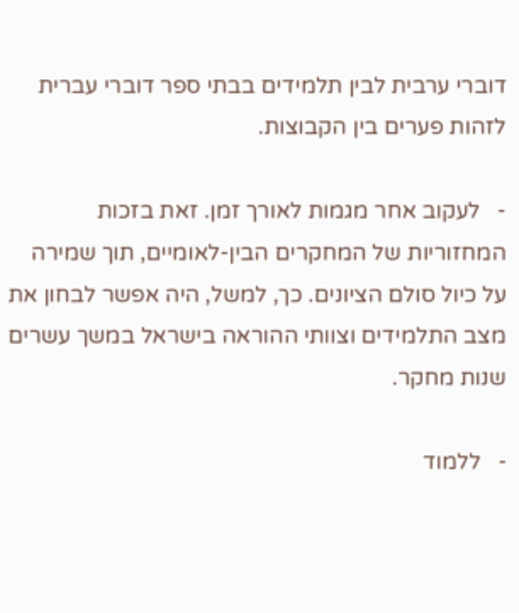דוברי ערבית לבין תלמידים בבתי ספר דוברי עברית לזהות פערים בין הקבוצות.

-   לעקוב אחר מגמות לאורך זמן. זאת בזכות המחזוריות של המחקרים הבין-לאומיים, תוך שמירה על כיול סולם הציונים. כך, למשל, היה אפשר לבחון את מצב התלמידים וצוותי ההוראה בישראל במשך עשרים שנות מחקר.

-   ללמוד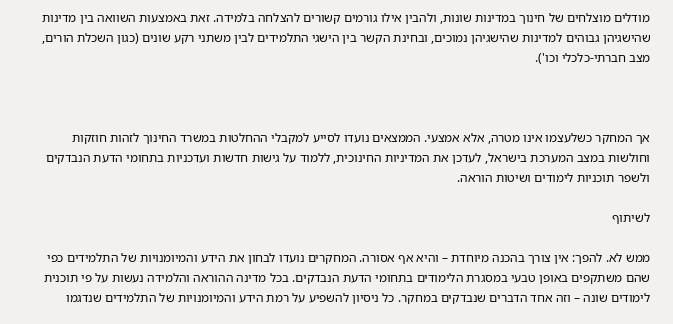מודלים מוצלחים של חינוך במדינות שונות, ולהבין אילו גורמים קשורים להצלחה בלמידה. זאת באמצעות השוואה בין מדינות שהישגיהן גבוהים למדינות שהישגיהן נמוכים, ובחינת הקשר בין הישגי התלמידים לבין משתני רקע שונים (כגון השכלת הורים, מצב חברתי-כלכלי וכו').



אך המחקר כשלעצמו אינו מטרה, אלא אמצעי. הממצאים נועדו לסייע למקבלי ההחלטות במשרד החינוך לזהות חוזקות וחולשות במצב המערכת בישראל, לעדכן את המדיניות החינוכית, ללמוד על גישות חדשות ועדכניות בתחומי הדעת הנבדקים ולשפר תוכניות לימודים ושיטות הוראה.

לשיתוף

ממש לא. להפך: אין צורך בהכנה מיוחדת – והיא אף אסורה. המחקרים נועדו לבחון את הידע והמיומנויות של התלמידים כפי שהם משתקפים באופן טבעי במסגרת הלימודים בתחומי הדעת הנבדקים. בכל מדינה ההוראה והלמידה נעשות על פי תוכנית לימודים שונה – וזה אחד הדברים שנבדקים במחקר. כל ניסיון להשפיע על רמת הידע והמיומנויות של התלמידים שנדגמו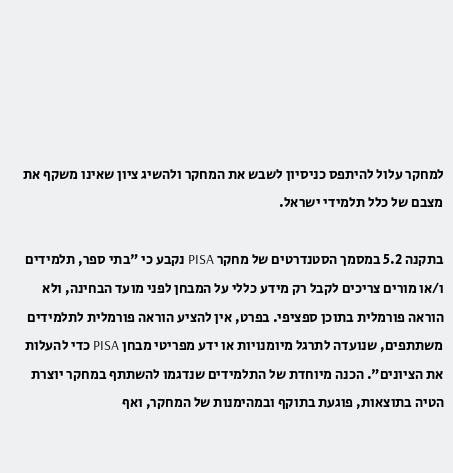למחקר עלול להיתפס כניסיון לשבש את המחקר ולהשיג ציון שאינו משקף את מצבם של כלל תלמידי ישראל.

בתקנה 5.2 במסמך הסטנדרטים של מחקר PISA נקבע כי "בתי ספר, תלמידים ו/או מורים צריכים לקבל רק מידע כללי על המבחן לפני מועד הבחינה, ולא הוראה פורמלית בתוכן ספציפי. בפרט, אין להציע הוראה פורמלית לתלמידים משתתפים, שנועדה לתרגל מיומנויות או ידע מפריטי מבחן PISA כדי להעלות את הציונים". הכנה מיוחדת של התלמידים שנדגמו להשתתף במחקר יוצרת הטיה בתוצאות, פוגעת בתוקף ובמהימנות של המחקר, ואף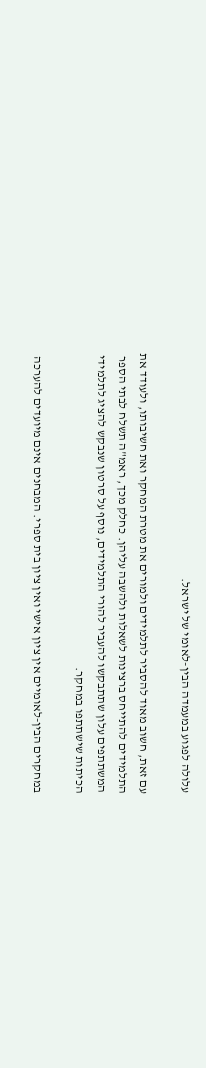עלולה לפגוע במעמדה הבין-לאומי של ישראל.

עם זאת, חשוב מאוד להסביר לתלמידים ולמורים את מטרת המחקר ואת חשיבותו, ולעודד את התלמידים להתייחס ברצינות לשאלות ולהשבה עליהן. כחלק מכך, ראמ"ה תשלח לבתי הספר המשתתפים עלון שתתבקשו להעביר להורי התלמידים, נוסף על סרטון שנבקש להציג לתלמידי הכיתות שישתתפו במחקר.

במחקרים הבין-לאומיים אין ציון אישי ואין ציון בית ספרי. המבחנים אינם מיועדים להערכה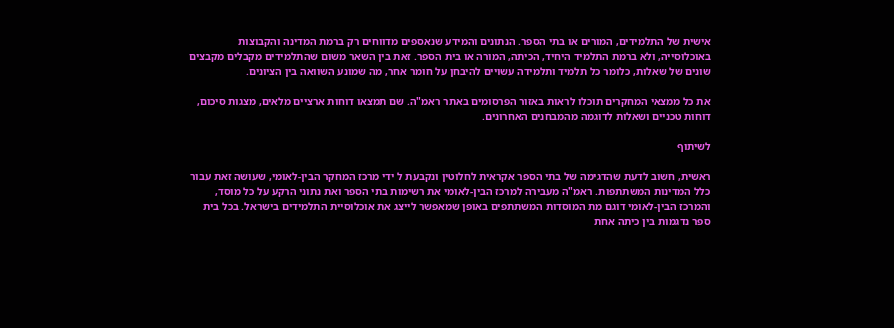אישית של התלמידים, המורים או בתי הספר. הנתונים והמידע שנאספים מדווחים רק ברמת המדינה והקבוצות באוכלוסייה, ולא ברמת התלמיד היחיד, הכיתה, המורה או בית הספר. זאת בין השאר משום שהתלמידים מקבלים מקבצים שונים של שאלות, כלומר כל תלמיד ותלמידה עשויים להיבחן על חומר אחר, מה שמונע השוואה בין הציונים.

את כל ממצאי המחקרים תוכלו לראות באזור הפרסומים באתר ראמ"ה. שם תמצאו דוחות ארציים מלאים, מצגות סיכום, דוחות טכניים ושאלות לדוגמה מהמבחנים האחרונים.

לשיתוף

ראשית, חשוב לדעת שהדגימה של בתי הספר אקראית לחלוטין ונקבעת ל ידי מרכז המחקר הבין-לאומי, שעושה זאת עבור כלל המדינות המשתתפות. ראמ"ה מעבירה למרכז הבין-לאומי את רשימות בתי הספר ואת נתוני הרקע על כל מוסד, והמרכז הבין-לאומי דוגם מת המוסדות המשתתפים באופן שמאפשר לייצג את אוכלוסיית התלמידים בישראל. בכל בית ספר נדגמות בין כיתה אחת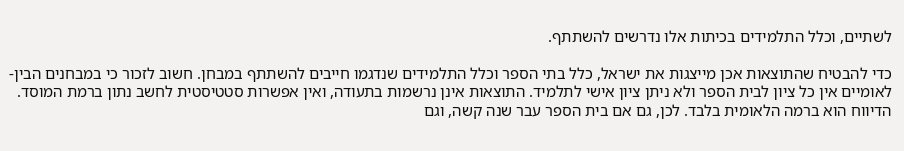לשתיים, וכלל התלמידים בכיתות אלו נדרשים להשתתף.

כדי להבטיח שהתוצאות אכן מייצגות את ישראל, כלל בתי הספר וכלל התלמידים שנדגמו חייבים להשתתף במבחן. חשוב לזכור כי במבחנים הבין-לאומיים אין כל ציון לבית הספר ולא ניתן ציון אישי לתלמיד. התוצאות אינן נרשמות בתעודה, ואין אפשרות סטטיסטית לחשב נתון ברמת המוסד. הדיווח הוא ברמה הלאומית בלבד. לכן, גם אם בית הספר עבר שנה קשה, וגם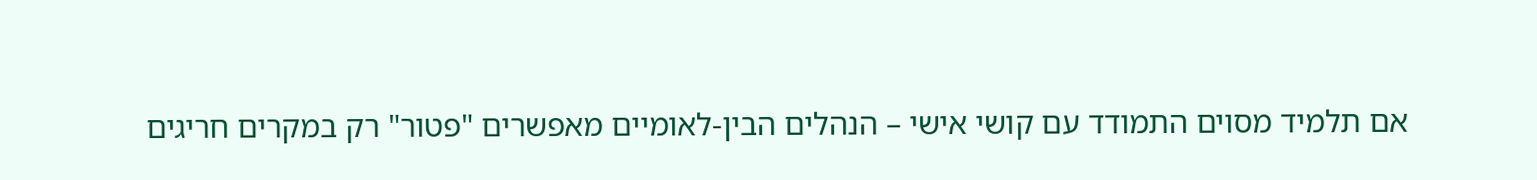אם תלמיד מסוים התמודד עם קושי אישי – הנהלים הבין-לאומיים מאפשרים "פטור" רק במקרים חריגים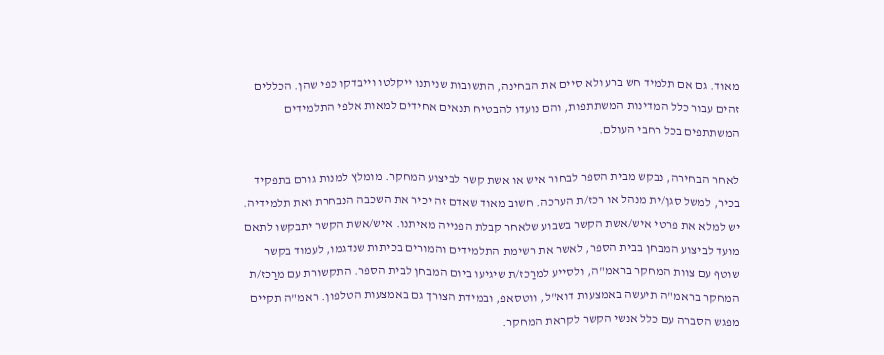מאוד. גם אם תלמיד חש ברע ולא סיים את הבחינה, התשובות שניתנו ייקלטו וייבדקו כפי שהן. הכללים זהים עבור כלל המדינות המשתתפות, והם נועדו להבטיח תנאים אחידים למאות אלפי התלמידים המשתתפים בכל רחבי העולם.

לאחר הבחירה, נבקש מבית הספר לבחור איש או אשת קשר לביצוע המחקר. מומלץ למנות גורם בתפקיד בכיר, למשל סגן/ית מנהל או רכז/ת הערכה. חשוב מאוד שאדם זה יכיר את השכבה הנבחרת ואת תלמידיה. יש למלא את פרטי איש/אשת הקשר בשבוע שלאחר קבלת הפנייה מאיתנו. איש/אשת הקשר יתבקשו לתאם מועד לביצוע המבחן בבית הספר, לאשר את רשימת התלמידים והמורים בכיתות שנדגמו, לעמוד בקשר שוטף עם צוות המחקר בראמ"ה, ולסייע למרַכז/ת שיגיעו ביום המבחן לבית הספר. התקשורת עם מרַכז/ת המחקר בראמ"ה תיעשה באמצעות דוא"ל, ווטסאפ, ובמידת הצורך גם באמצעות הטלפון. ראמ"ה תקיים מפגש הסברה עם כלל אנשי הקשר לקראת המחקר.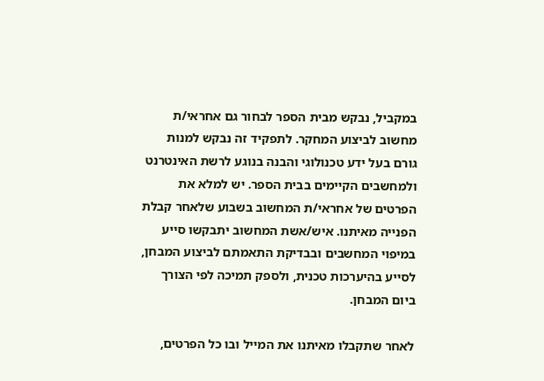במקביל, נבקש מבית הספר לבחור גם אחראי/ת מחשוב לביצוע המחקר. לתפקיד זה נבקש למנות גורם בעל ידע טכנולוגי והבנה בנוגע לרשת האינטרנט ולמחשבים הקיימים בבית הספר. יש למלא את הפרטים של אחראי/ת המחשוב בשבוע שלאחר קבלת הפנייה מאיתנו. איש/אשת המחשוב יתבקשו סייע במיפוי המחשבים ובבדיקת התאמתם לביצוע המבחן, לסייע בהיערכות טכנית, ולספק תמיכה לפי הצורך ביום המבחן.

לאחר שתקבלו מאיתנו את המייל ובו כל הפרטים,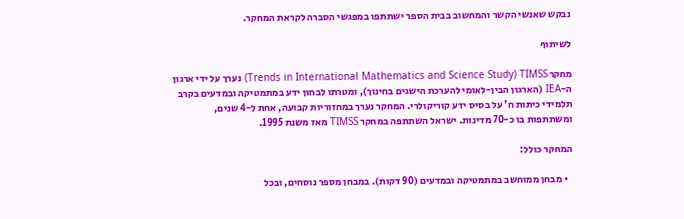נבקש שאנשי הקשר והמחשוב בבית הספר ישתתפו במפגשי הסברה לקראת המחקר.

לשיתוף

מחקר Trends in International Mathematics and Science Study) TIMSS) נערך על ידי ארגון ה-IEA (הארגון הבין-לאומי להערכת הישגים בחינוך), ומטרתו לבחון ידע במתמטיקה ובמדעים בקרב תלמידי כיתות ח' על בסיס ידע קוריקולרי. המחקר נערך במחזוריות קבועה, אחת ל-4 שנים, ומשתתפות בו כ-70 מדינות. ישראל השתתפה במחקר TIMSS מאז משנת 1995.

המחקר כולל:

  • מבחן ממוחשב במתמטיקה ובמדעים (90 דקות). במבחן מספר נוסחים, ובכל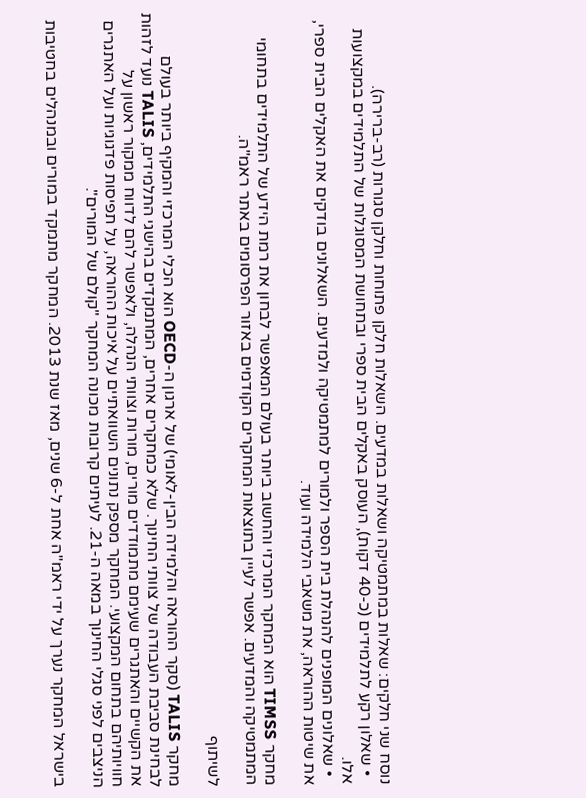נוסח שני חלקים: שאלות במתמטיקה ושאלות במדעים. השאלות חלקן פתוחות וחלקן סגורות (רב-ברירה).
  • שאלון רקע לתלמידים (כ-40 דקות), העוסק באקלים הבית ספרי ובתחושת המסוגלות של התלמידים במקצועות אלו.
  • שאלונים המופנים להנהלת בית הספר ולמורים למתמטיקה ולמדעים. השאלונים בודקים את האקלים הבית ספרי, את שיטות ההוראה, את משאבי הלמידה ועוד.

מחקר TIMSS הוא המחקר המרכזי והחשוב ביותר בעולם המאפשר לבחון את רמת הידע של התלמידים בתחומי המתמטיקה והמדעים. אפשר לעיין בתוצאות המחקרים הקודמים באזור הפרסומים באתר ראמ"ה.

לשיתוף

מחקר TALIS (סקר ההוראה והלמידה הבין-לאומי) של ארגון ה-OECD הוא הכלי המרכזי והמקיף ביותר בעולם לבחינת סביבת העבודה של צוותי החינוך. שלא כמחקרים אחרים, המתמקדים בהישגי התלמידים, TALIS נועד לזהות את הקשיים והאתגרים שעימם מתמודדים מורים, מורות וצוותי הנהלה, ולאפשר להם לדווח ממקור ראשון על חוויותיהם בתחום המקצועי. המחקר מספק נתונים השוואתיים על איכות ההוראה, על תפיסות פדגוגיות ועל האתגרים הניצבים לפני סגלי החינוך במאה ה-21. לעיתים קרובות מכונה המחקר "קולם של המורים".

בישראל המחקר נערך על ידי ראמ"ה אחת ל-6 שנים, מאז שנת 2013. המחקר מתמקד במורים ובמנהלים בחטיבות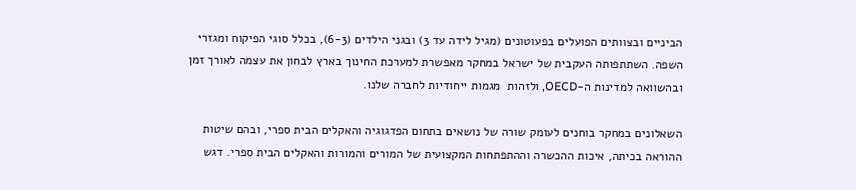הביניים ובצוותים הפועלים בפעוטונים (מגיל לידה עד 3) ובגני הילדים (6-3), בכלל סוגי הפיקוח ומגזרי השפה. השתתפותה העקבית של ישראל במחקר מאפשרת למערכת החינוך בארץ לבחון את עצמה לאורך זמן ובהשוואה למדינות ה-OECD, ולזהות  מגמות ייחודיות לחברה שלנו.

השאלונים במחקר בוחנים לעומק שורה של נושאים בתחום הפדגוגיה והאקלים הבית ספרי, ובהם שיטות ההוראה בכיתה, איכות ההכשרה וההתפתחות המקצועית של המורים והמורות והאקלים הבית ספרי. דגש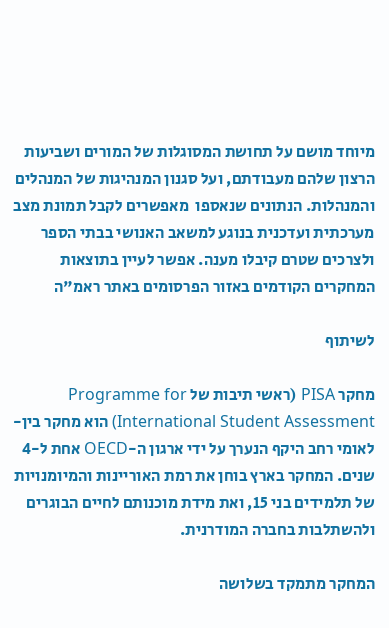מיוחד מושם על תחושת המסוגלות של המורים ושביעות הרצון שלהם מעבודתם, ועל סגנון המנהיגות של המנהלים והמנהלות. הנתונים שנאספו  מאפשרים לקבל תמונת מצב מערכתית ועדכנית בנוגע למשאב האנושי בבתי הספר ולצרכים שטרם קיבלו מענה. אפשר לעיין בתוצאות המחקרים הקודמים באזור הפרסומים באתר ראמ"ה

לשיתוף

מחקר PISA (ראשי תיבות של Programme for International Student Assessment) הוא מחקר בין-לאומי רחב היקף הנערך על ידי ארגון ה-OECD אחת ל-4 שנים. המחקר בארץ בוחן את רמת האוריינות והמיומנויות של תלמידים בני 15, ואת מידת מוכנותם לחיים הבוגרים ולהשתלבות בחברה המודרנית.

המחקר מתמקד בשלושה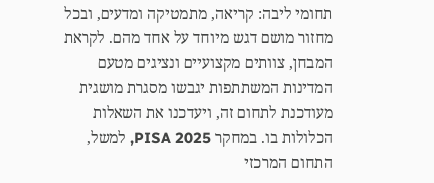תחומי ליבה: קריאה, מתמטיקה ומדעים, ובכל מחזור מושם דגש מיוחד על אחד מהם. לקראת המבחן, צוותים מקצועיים ונציגים מטעם המדינות המשתתפות יגבשו מסגרת מושגית מעודכנת לתחום זה, ויעדכנו את השאלות הכלולות בו. במחקר PISA 2025, למשל, התחום המרכזי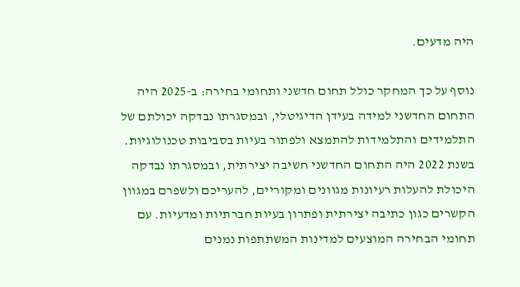היה מדעים.

נוסף על כך המחקר כולל תחום חדשני ותחומי בחירה: ב-2025 היה התחום החדשני למידה בעידן הדיגיטלי, ובמסגרתו נבדקה יכולתם של התלמידים והתלמידות להתמצא ולפתור בעיות בסביבות טכנולוגיות. בשנת 2022 היה התחום החדשני חשיבה יצירתית, ובמסגרתו נבדקה היכולת להעלות רעיונות מגוונים ומקוריים, להעריכם ולשפרם במגוון הקשרים כגון כתיבה יצירתית ופתרון בעיות חברתיות ומדעיות. עם תחומי הבחירה המוצעים למדינות המשתתפות נמנים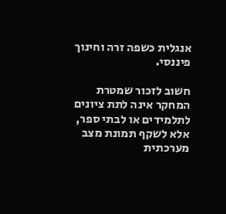אנגלית כשפה זרה וחינוך פיננסי.

חשוב לזכור שמטרת המחקר אינה לתת ציונים לתלמידים או לבתי ספר, אלא לשקף תמונת מצב מערכתית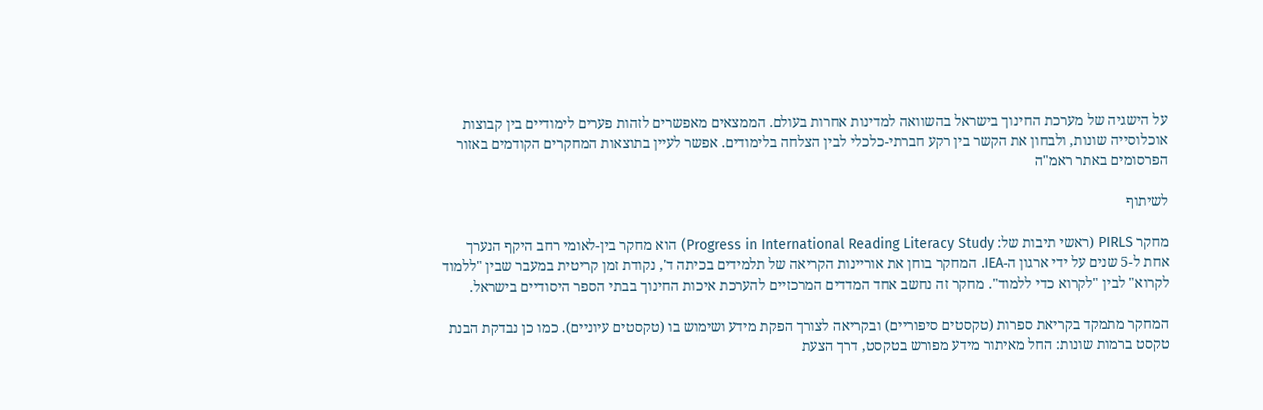על הישגיה של מערכת החינוך בישראל בהשוואה למדינות אחרות בעולם. הממצאים מאפשרים לזהות פערים לימודיים בין קבוצות אוכלוסייה שונות, ולבחון את הקשר בין רקע חברתי-כלכלי לבין הצלחה בלימודים. אפשר לעיין בתוצאות המחקרים הקודמים באזור הפרסומים באתר ראמ"ה

לשיתוף

מחקר PIRLS (ראשי תיבות של: Progress in International Reading Literacy Study) הוא מחקר בין-לאומי רחב היקף הנערך אחת ל-5 שנים על ידי ארגון ה-IEA. המחקר בוחן את אוריינות הקריאה של תלמידים בכיתה ד', נקודת זמן קריטית במעבר שבין "ללמוד לקרוא" לבין "לקרוא כדי ללמוד". מחקר זה נחשב אחד המדדים המרכזיים להערכת איכות החינוך בבתי הספר היסודיים בישראל.

המחקר מתמקד בקריאת ספרות (טקסטים סיפוריים) ובקריאה לצורך הפקת מידע ושימוש בו (טקסטים עיוניים). כמו כן נבדקת הבנת טקסט ברמות שונות: החל מאיתור מידע מפורש בטקסט, דרך הצעת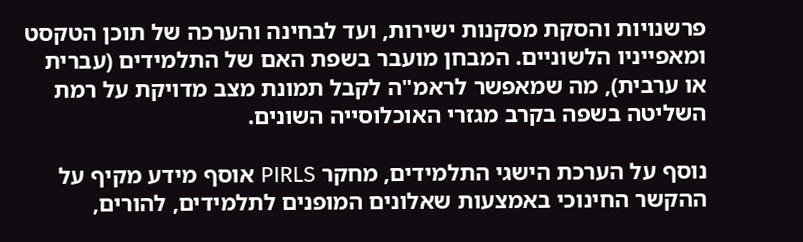פרשנויות והסקת מסקנות ישירות, ועד לבחינה והערכה של תוכן הטקסט ומאפייניו הלשוניים. המבחן מועבר בשפת האם של התלמידים (עברית או ערבית), מה שמאפשר לראמ"ה לקבל תמונת מצב מדויקת על רמת השליטה בשפה בקרב מגזרי האוכלוסייה השונים.

נוסף על הערכת הישגי התלמידים, מחקר PIRLS אוסף מידע מקיף על ההקשר החינוכי באמצעות שאלונים המופנים לתלמידים, להורים,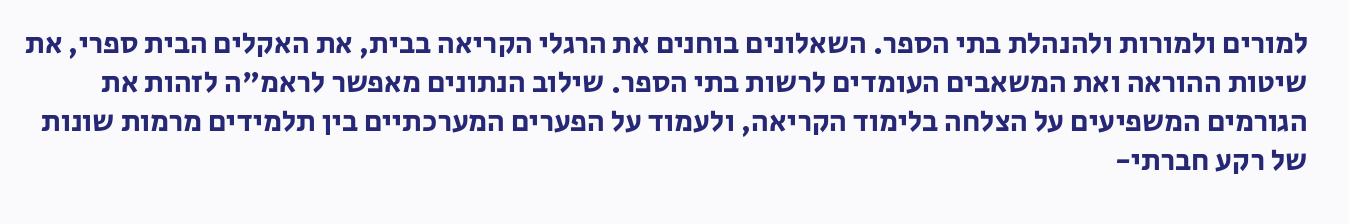למורים ולמורות ולהנהלת בתי הספר. השאלונים בוחנים את הרגלי הקריאה בבית, את האקלים הבית ספרי, את שיטות ההוראה ואת המשאבים העומדים לרשות בתי הספר. שילוב הנתונים מאפשר לראמ"ה לזהות את הגורמים המשפיעים על הצלחה בלימוד הקריאה, ולעמוד על הפערים המערכתיים בין תלמידים מרמות שונות של רקע חברתי-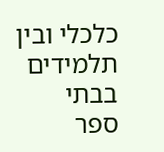כלכלי ובין תלמידים בבתי ספר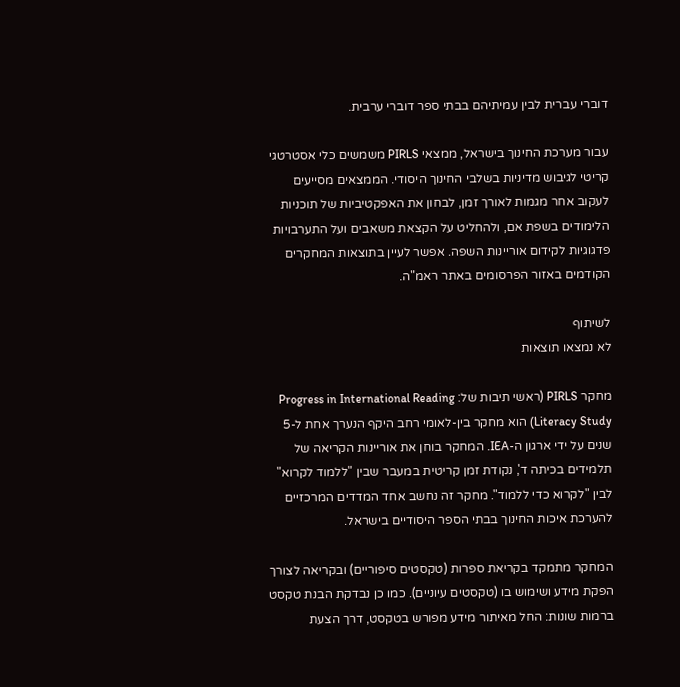דוברי עברית לבין עמיתיהם בבתי ספר דוברי ערבית.

עבור מערכת החינוך בישראל, ממצאי PIRLS משמשים כלי אסטרטגי קריטי לגיבוש מדיניות בשלבי החינוך היסודי. הממצאים מסייעים לעקוב אחר מגמות לאורך זמן, לבחון את האפקטיביות של תוכניות הלימודים בשפת אם, ולהחליט על הקצאת משאבים ועל התערבויות פדגוגיות לקידום אוריינות השפה. אפשר לעיין בתוצאות המחקרים הקודמים באזור הפרסומים באתר ראמ"ה.

לשיתוף
לא נמצאו תוצאות

מחקר PIRLS (ראשי תיבות של: Progress in International Reading Literacy Study) הוא מחקר בין-לאומי רחב היקף הנערך אחת ל-5 שנים על ידי ארגון ה-IEA. המחקר בוחן את אוריינות הקריאה של תלמידים בכיתה ד', נקודת זמן קריטית במעבר שבין "ללמוד לקרוא" לבין "לקרוא כדי ללמוד". מחקר זה נחשב אחד המדדים המרכזיים להערכת איכות החינוך בבתי הספר היסודיים בישראל.

המחקר מתמקד בקריאת ספרות (טקסטים סיפוריים) ובקריאה לצורך הפקת מידע ושימוש בו (טקסטים עיוניים). כמו כן נבדקת הבנת טקסט ברמות שונות: החל מאיתור מידע מפורש בטקסט, דרך הצעת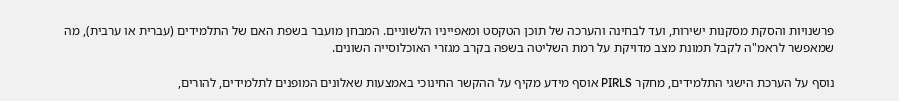פרשנויות והסקת מסקנות ישירות, ועד לבחינה והערכה של תוכן הטקסט ומאפייניו הלשוניים. המבחן מועבר בשפת האם של התלמידים (עברית או ערבית), מה שמאפשר לראמ"ה לקבל תמונת מצב מדויקת על רמת השליטה בשפה בקרב מגזרי האוכלוסייה השונים.

נוסף על הערכת הישגי התלמידים, מחקר PIRLS אוסף מידע מקיף על ההקשר החינוכי באמצעות שאלונים המופנים לתלמידים, להורים,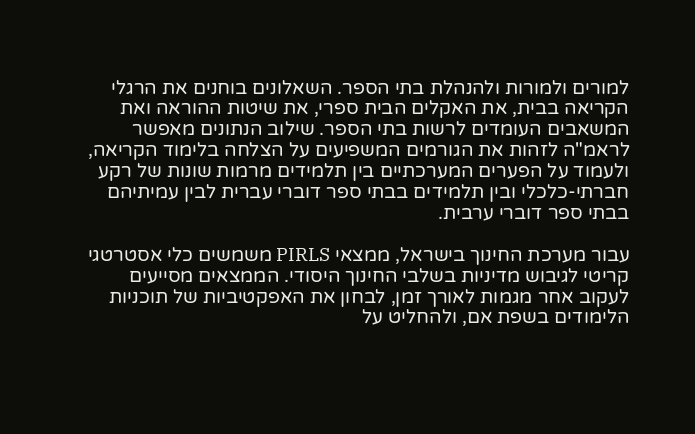למורים ולמורות ולהנהלת בתי הספר. השאלונים בוחנים את הרגלי הקריאה בבית, את האקלים הבית ספרי, את שיטות ההוראה ואת המשאבים העומדים לרשות בתי הספר. שילוב הנתונים מאפשר לראמ"ה לזהות את הגורמים המשפיעים על הצלחה בלימוד הקריאה, ולעמוד על הפערים המערכתיים בין תלמידים מרמות שונות של רקע חברתי-כלכלי ובין תלמידים בבתי ספר דוברי עברית לבין עמיתיהם בבתי ספר דוברי ערבית.

עבור מערכת החינוך בישראל, ממצאי PIRLS משמשים כלי אסטרטגי קריטי לגיבוש מדיניות בשלבי החינוך היסודי. הממצאים מסייעים לעקוב אחר מגמות לאורך זמן, לבחון את האפקטיביות של תוכניות הלימודים בשפת אם, ולהחליט על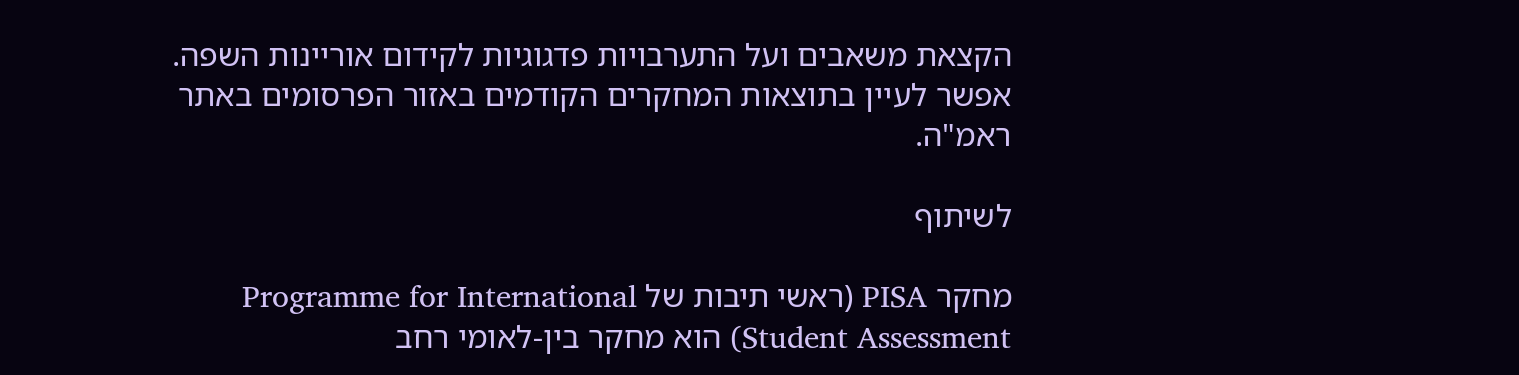הקצאת משאבים ועל התערבויות פדגוגיות לקידום אוריינות השפה. אפשר לעיין בתוצאות המחקרים הקודמים באזור הפרסומים באתר ראמ"ה.

לשיתוף

מחקר PISA (ראשי תיבות של Programme for International Student Assessment) הוא מחקר בין-לאומי רחב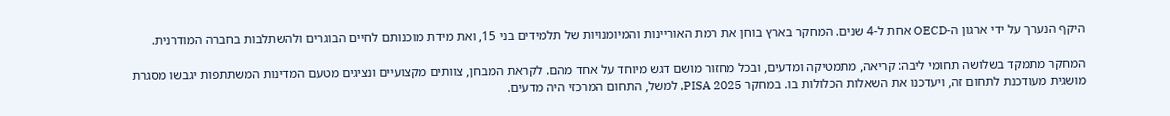היקף הנערך על ידי ארגון ה-OECD אחת ל-4 שנים. המחקר בארץ בוחן את רמת האוריינות והמיומנויות של תלמידים בני 15, ואת מידת מוכנותם לחיים הבוגרים ולהשתלבות בחברה המודרנית.

המחקר מתמקד בשלושה תחומי ליבה: קריאה, מתמטיקה ומדעים, ובכל מחזור מושם דגש מיוחד על אחד מהם. לקראת המבחן, צוותים מקצועיים ונציגים מטעם המדינות המשתתפות יגבשו מסגרת מושגית מעודכנת לתחום זה, ויעדכנו את השאלות הכלולות בו. במחקר PISA 2025, למשל, התחום המרכזי היה מדעים.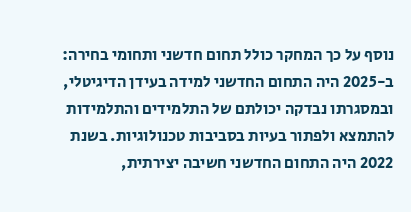נוסף על כך המחקר כולל תחום חדשני ותחומי בחירה: ב-2025 היה התחום החדשני למידה בעידן הדיגיטלי, ובמסגרתו נבדקה יכולתם של התלמידים והתלמידות להתמצא ולפתור בעיות בסביבות טכנולוגיות. בשנת 2022 היה התחום החדשני חשיבה יצירתית,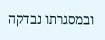ובמסגרתו נבדקה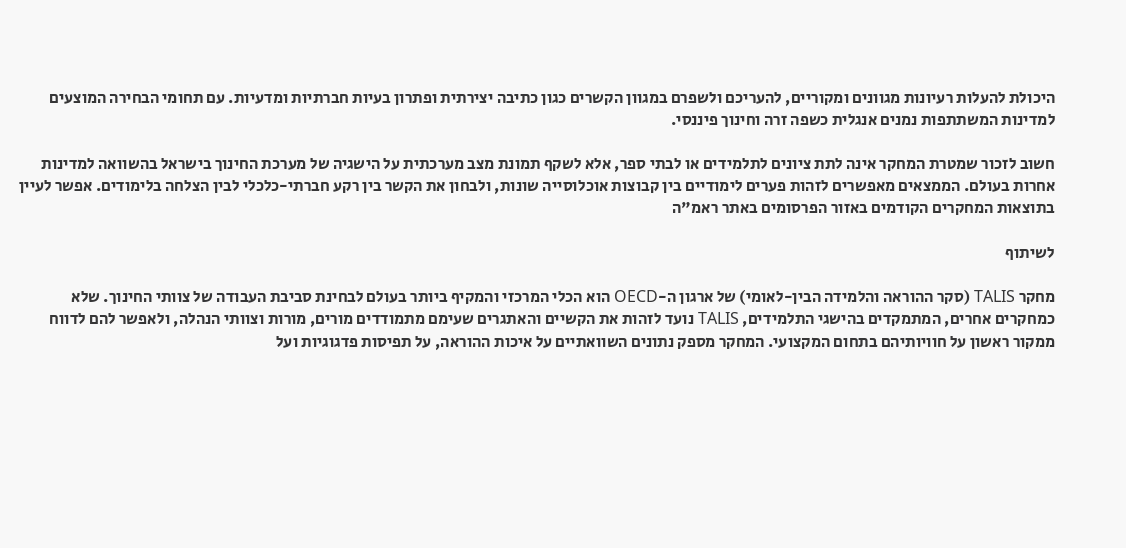היכולת להעלות רעיונות מגוונים ומקוריים, להעריכם ולשפרם במגוון הקשרים כגון כתיבה יצירתית ופתרון בעיות חברתיות ומדעיות. עם תחומי הבחירה המוצעים למדינות המשתתפות נמנים אנגלית כשפה זרה וחינוך פיננסי.

חשוב לזכור שמטרת המחקר אינה לתת ציונים לתלמידים או לבתי ספר, אלא לשקף תמונת מצב מערכתית על הישגיה של מערכת החינוך בישראל בהשוואה למדינות אחרות בעולם. הממצאים מאפשרים לזהות פערים לימודיים בין קבוצות אוכלוסייה שונות, ולבחון את הקשר בין רקע חברתי-כלכלי לבין הצלחה בלימודים. אפשר לעיין בתוצאות המחקרים הקודמים באזור הפרסומים באתר ראמ"ה

לשיתוף

מחקר TALIS (סקר ההוראה והלמידה הבין-לאומי) של ארגון ה-OECD הוא הכלי המרכזי והמקיף ביותר בעולם לבחינת סביבת העבודה של צוותי החינוך. שלא כמחקרים אחרים, המתמקדים בהישגי התלמידים, TALIS נועד לזהות את הקשיים והאתגרים שעימם מתמודדים מורים, מורות וצוותי הנהלה, ולאפשר להם לדווח ממקור ראשון על חוויותיהם בתחום המקצועי. המחקר מספק נתונים השוואתיים על איכות ההוראה, על תפיסות פדגוגיות ועל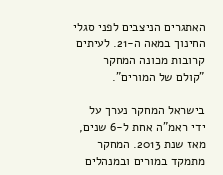האתגרים הניצבים לפני סגלי החינוך במאה ה-21. לעיתים קרובות מכונה המחקר "קולם של המורים".

בישראל המחקר נערך על ידי ראמ"ה אחת ל-6 שנים, מאז שנת 2013. המחקר מתמקד במורים ובמנהלים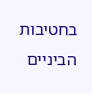בחטיבות הביניים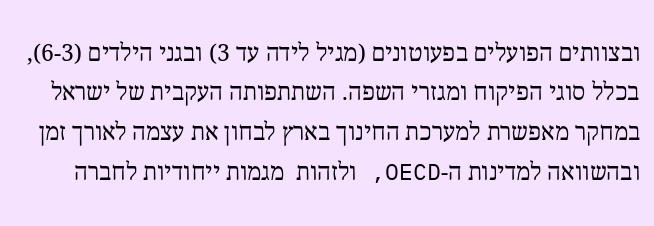ובצוותים הפועלים בפעוטונים (מגיל לידה עד 3) ובגני הילדים (6-3), בכלל סוגי הפיקוח ומגזרי השפה. השתתפותה העקבית של ישראל במחקר מאפשרת למערכת החינוך בארץ לבחון את עצמה לאורך זמן ובהשוואה למדינות ה-OECD, ולזהות  מגמות ייחודיות לחברה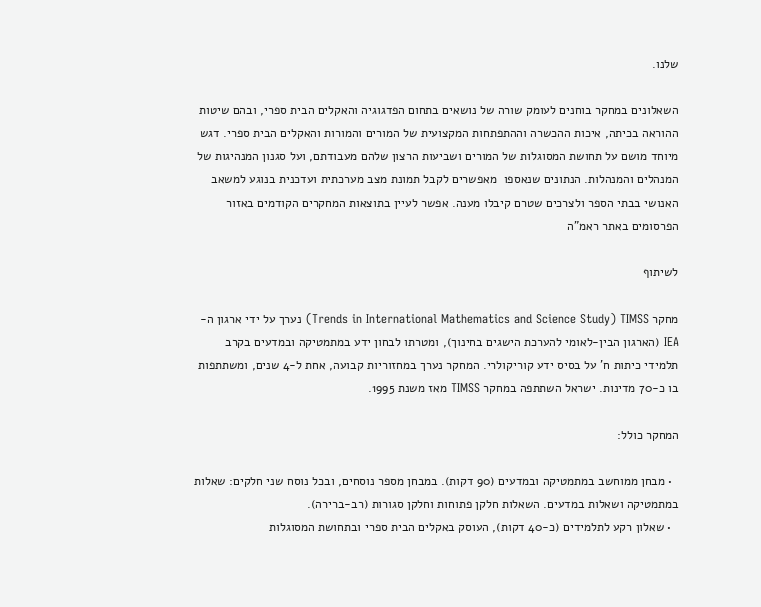שלנו.

השאלונים במחקר בוחנים לעומק שורה של נושאים בתחום הפדגוגיה והאקלים הבית ספרי, ובהם שיטות ההוראה בכיתה, איכות ההכשרה וההתפתחות המקצועית של המורים והמורות והאקלים הבית ספרי. דגש מיוחד מושם על תחושת המסוגלות של המורים ושביעות הרצון שלהם מעבודתם, ועל סגנון המנהיגות של המנהלים והמנהלות. הנתונים שנאספו  מאפשרים לקבל תמונת מצב מערכתית ועדכנית בנוגע למשאב האנושי בבתי הספר ולצרכים שטרם קיבלו מענה. אפשר לעיין בתוצאות המחקרים הקודמים באזור הפרסומים באתר ראמ"ה

לשיתוף

מחקר Trends in International Mathematics and Science Study) TIMSS) נערך על ידי ארגון ה-IEA (הארגון הבין-לאומי להערכת הישגים בחינוך), ומטרתו לבחון ידע במתמטיקה ובמדעים בקרב תלמידי כיתות ח' על בסיס ידע קוריקולרי. המחקר נערך במחזוריות קבועה, אחת ל-4 שנים, ומשתתפות בו כ-70 מדינות. ישראל השתתפה במחקר TIMSS מאז משנת 1995.

המחקר כולל:

  • מבחן ממוחשב במתמטיקה ובמדעים (90 דקות). במבחן מספר נוסחים, ובכל נוסח שני חלקים: שאלות במתמטיקה ושאלות במדעים. השאלות חלקן פתוחות וחלקן סגורות (רב-ברירה).
  • שאלון רקע לתלמידים (כ-40 דקות), העוסק באקלים הבית ספרי ובתחושת המסוגלות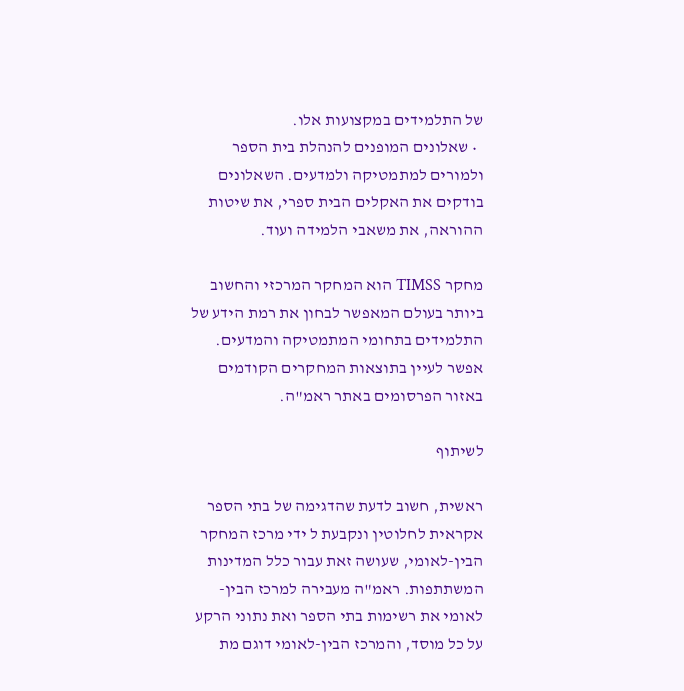של התלמידים במקצועות אלו.
  • שאלונים המופנים להנהלת בית הספר ולמורים למתמטיקה ולמדעים. השאלונים בודקים את האקלים הבית ספרי, את שיטות ההוראה, את משאבי הלמידה ועוד.

מחקר TIMSS הוא המחקר המרכזי והחשוב ביותר בעולם המאפשר לבחון את רמת הידע של התלמידים בתחומי המתמטיקה והמדעים. אפשר לעיין בתוצאות המחקרים הקודמים באזור הפרסומים באתר ראמ"ה.

לשיתוף

ראשית, חשוב לדעת שהדגימה של בתי הספר אקראית לחלוטין ונקבעת ל ידי מרכז המחקר הבין-לאומי, שעושה זאת עבור כלל המדינות המשתתפות. ראמ"ה מעבירה למרכז הבין-לאומי את רשימות בתי הספר ואת נתוני הרקע על כל מוסד, והמרכז הבין-לאומי דוגם מת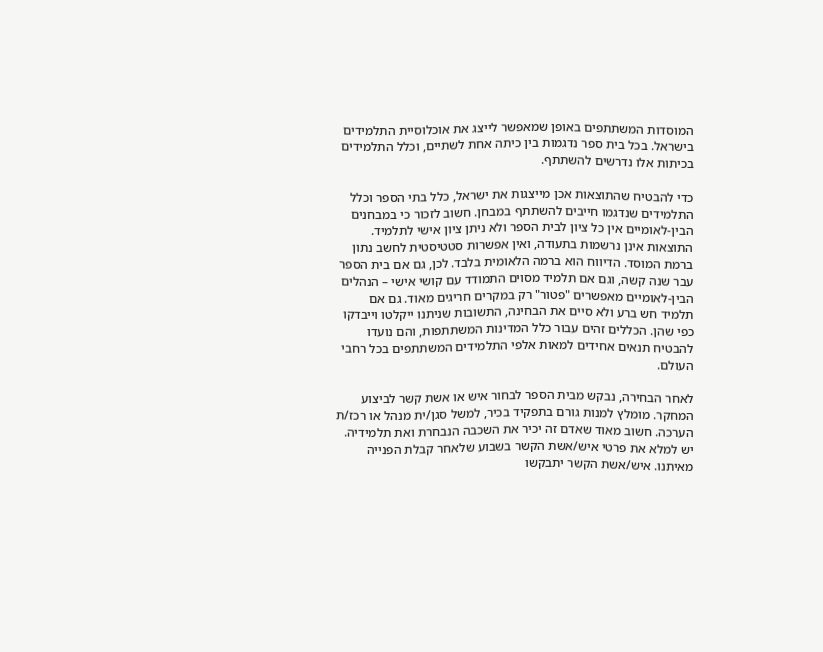המוסדות המשתתפים באופן שמאפשר לייצג את אוכלוסיית התלמידים בישראל. בכל בית ספר נדגמות בין כיתה אחת לשתיים, וכלל התלמידים בכיתות אלו נדרשים להשתתף.

כדי להבטיח שהתוצאות אכן מייצגות את ישראל, כלל בתי הספר וכלל התלמידים שנדגמו חייבים להשתתף במבחן. חשוב לזכור כי במבחנים הבין-לאומיים אין כל ציון לבית הספר ולא ניתן ציון אישי לתלמיד. התוצאות אינן נרשמות בתעודה, ואין אפשרות סטטיסטית לחשב נתון ברמת המוסד. הדיווח הוא ברמה הלאומית בלבד. לכן, גם אם בית הספר עבר שנה קשה, וגם אם תלמיד מסוים התמודד עם קושי אישי – הנהלים הבין-לאומיים מאפשרים "פטור" רק במקרים חריגים מאוד. גם אם תלמיד חש ברע ולא סיים את הבחינה, התשובות שניתנו ייקלטו וייבדקו כפי שהן. הכללים זהים עבור כלל המדינות המשתתפות, והם נועדו להבטיח תנאים אחידים למאות אלפי התלמידים המשתתפים בכל רחבי העולם.

לאחר הבחירה, נבקש מבית הספר לבחור איש או אשת קשר לביצוע המחקר. מומלץ למנות גורם בתפקיד בכיר, למשל סגן/ית מנהל או רכז/ת הערכה. חשוב מאוד שאדם זה יכיר את השכבה הנבחרת ואת תלמידיה. יש למלא את פרטי איש/אשת הקשר בשבוע שלאחר קבלת הפנייה מאיתנו. איש/אשת הקשר יתבקשו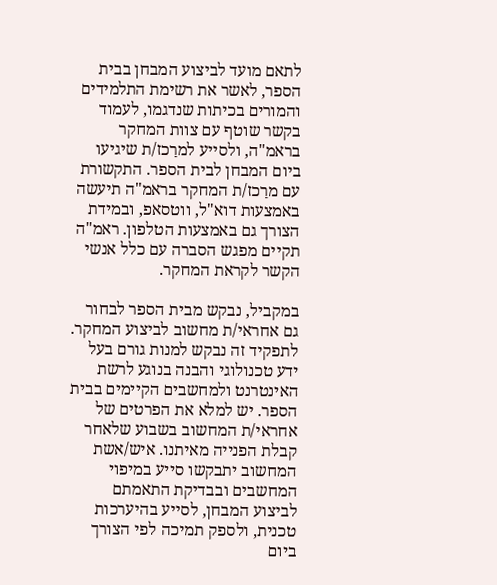לתאם מועד לביצוע המבחן בבית הספר, לאשר את רשימת התלמידים והמורים בכיתות שנדגמו, לעמוד בקשר שוטף עם צוות המחקר בראמ"ה, ולסייע למרַכז/ת שיגיעו ביום המבחן לבית הספר. התקשורת עם מרַכז/ת המחקר בראמ"ה תיעשה באמצעות דוא"ל, ווטסאפ, ובמידת הצורך גם באמצעות הטלפון. ראמ"ה תקיים מפגש הסברה עם כלל אנשי הקשר לקראת המחקר.

במקביל, נבקש מבית הספר לבחור גם אחראי/ת מחשוב לביצוע המחקר. לתפקיד זה נבקש למנות גורם בעל ידע טכנולוגי והבנה בנוגע לרשת האינטרנט ולמחשבים הקיימים בבית הספר. יש למלא את הפרטים של אחראי/ת המחשוב בשבוע שלאחר קבלת הפנייה מאיתנו. איש/אשת המחשוב יתבקשו סייע במיפוי המחשבים ובבדיקת התאמתם לביצוע המבחן, לסייע בהיערכות טכנית, ולספק תמיכה לפי הצורך ביום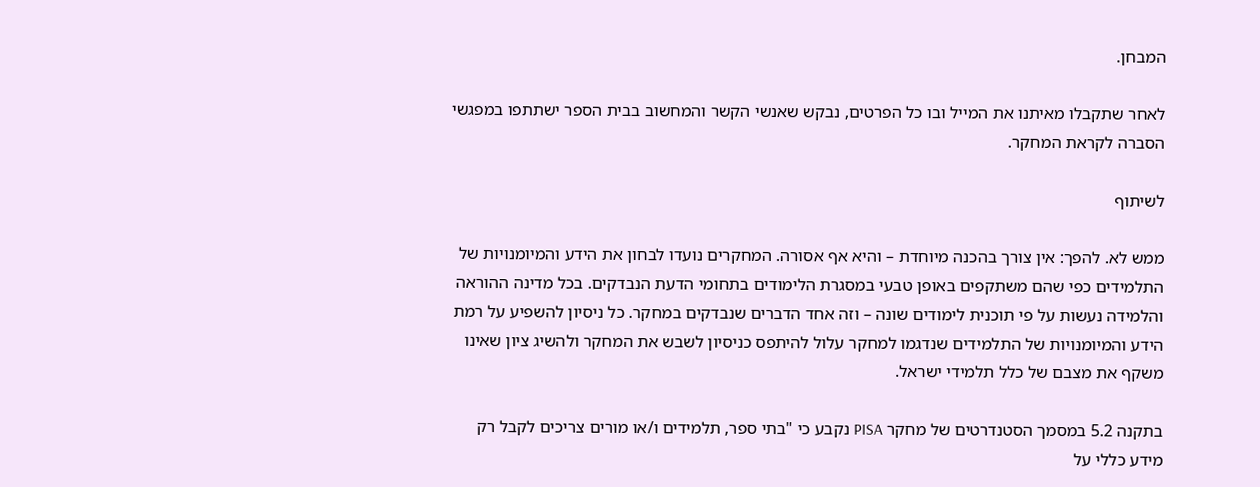המבחן.

לאחר שתקבלו מאיתנו את המייל ובו כל הפרטים, נבקש שאנשי הקשר והמחשוב בבית הספר ישתתפו במפגשי הסברה לקראת המחקר.

לשיתוף

ממש לא. להפך: אין צורך בהכנה מיוחדת – והיא אף אסורה. המחקרים נועדו לבחון את הידע והמיומנויות של התלמידים כפי שהם משתקפים באופן טבעי במסגרת הלימודים בתחומי הדעת הנבדקים. בכל מדינה ההוראה והלמידה נעשות על פי תוכנית לימודים שונה – וזה אחד הדברים שנבדקים במחקר. כל ניסיון להשפיע על רמת הידע והמיומנויות של התלמידים שנדגמו למחקר עלול להיתפס כניסיון לשבש את המחקר ולהשיג ציון שאינו משקף את מצבם של כלל תלמידי ישראל.

בתקנה 5.2 במסמך הסטנדרטים של מחקר PISA נקבע כי "בתי ספר, תלמידים ו/או מורים צריכים לקבל רק מידע כללי על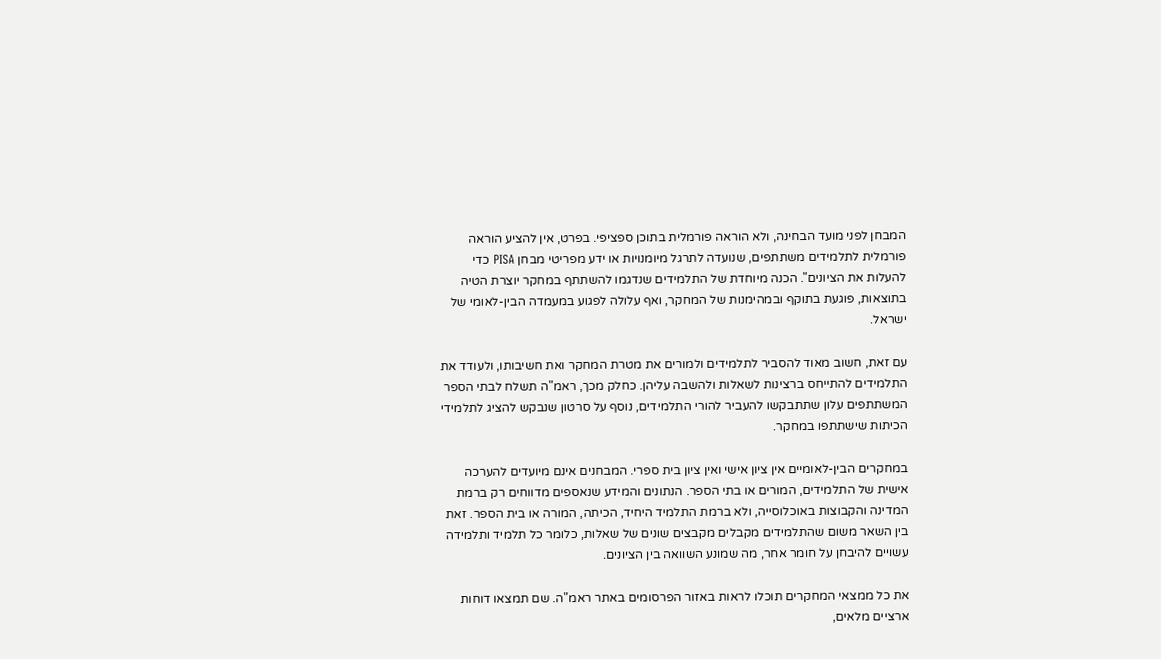המבחן לפני מועד הבחינה, ולא הוראה פורמלית בתוכן ספציפי. בפרט, אין להציע הוראה פורמלית לתלמידים משתתפים, שנועדה לתרגל מיומנויות או ידע מפריטי מבחן PISA כדי להעלות את הציונים". הכנה מיוחדת של התלמידים שנדגמו להשתתף במחקר יוצרת הטיה בתוצאות, פוגעת בתוקף ובמהימנות של המחקר, ואף עלולה לפגוע במעמדה הבין-לאומי של ישראל.

עם זאת, חשוב מאוד להסביר לתלמידים ולמורים את מטרת המחקר ואת חשיבותו, ולעודד את התלמידים להתייחס ברצינות לשאלות ולהשבה עליהן. כחלק מכך, ראמ"ה תשלח לבתי הספר המשתתפים עלון שתתבקשו להעביר להורי התלמידים, נוסף על סרטון שנבקש להציג לתלמידי הכיתות שישתתפו במחקר.

במחקרים הבין-לאומיים אין ציון אישי ואין ציון בית ספרי. המבחנים אינם מיועדים להערכה אישית של התלמידים, המורים או בתי הספר. הנתונים והמידע שנאספים מדווחים רק ברמת המדינה והקבוצות באוכלוסייה, ולא ברמת התלמיד היחיד, הכיתה, המורה או בית הספר. זאת בין השאר משום שהתלמידים מקבלים מקבצים שונים של שאלות, כלומר כל תלמיד ותלמידה עשויים להיבחן על חומר אחר, מה שמונע השוואה בין הציונים.

את כל ממצאי המחקרים תוכלו לראות באזור הפרסומים באתר ראמ"ה. שם תמצאו דוחות ארציים מלאים,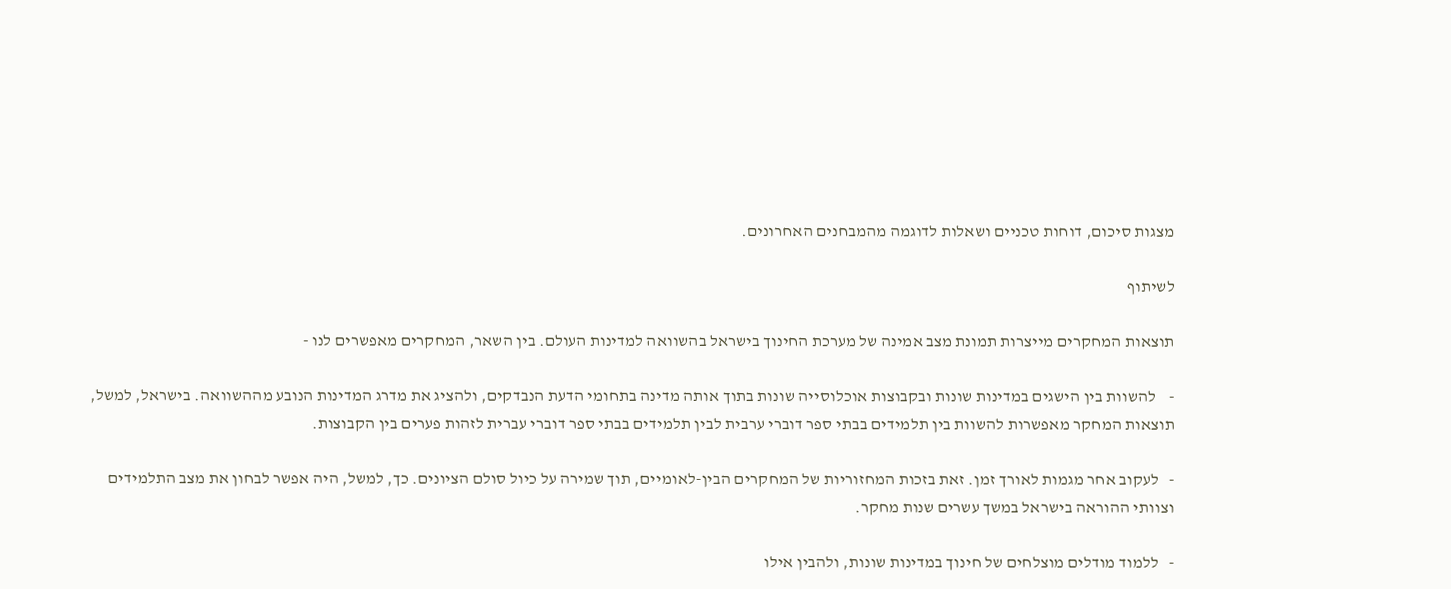מצגות סיכום, דוחות טכניים ושאלות לדוגמה מהמבחנים האחרונים.

לשיתוף

תוצאות המחקרים מייצרות תמונת מצב אמינה של מערכת החינוך בישראל בהשוואה למדינות העולם. בין השאר, המחקרים מאפשרים לנו -

-    להשוות בין הישגים במדינות שונות ובקבוצות אוכלוסייה שונות בתוך אותה מדינה בתחומי הדעת הנבדקים, ולהציג את מדרג המדינות הנובע מההשוואה. בישראל, למשל, תוצאות המחקר מאפשרות להשוות בין תלמידים בבתי ספר דוברי ערבית לבין תלמידים בבתי ספר דוברי עברית לזהות פערים בין הקבוצות.

-   לעקוב אחר מגמות לאורך זמן. זאת בזכות המחזוריות של המחקרים הבין-לאומיים, תוך שמירה על כיול סולם הציונים. כך, למשל, היה אפשר לבחון את מצב התלמידים וצוותי ההוראה בישראל במשך עשרים שנות מחקר.

-   ללמוד מודלים מוצלחים של חינוך במדינות שונות, ולהבין אילו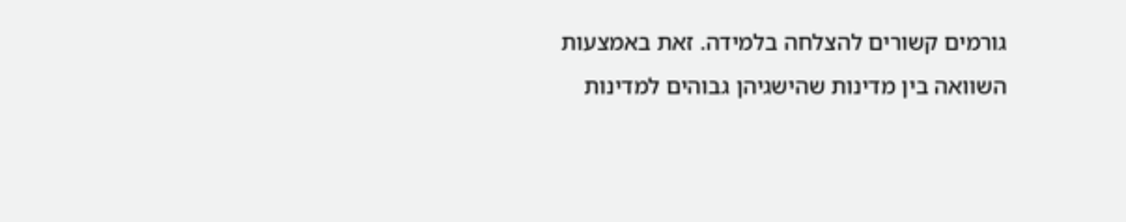גורמים קשורים להצלחה בלמידה. זאת באמצעות השוואה בין מדינות שהישגיהן גבוהים למדינות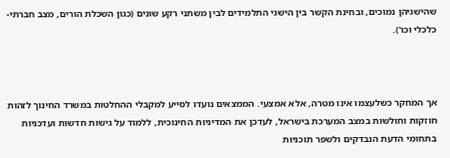שהישגיהן נמוכים, ובחינת הקשר בין הישגי התלמידים לבין משתני רקע שונים (כגון השכלת הורים, מצב חברתי-כלכלי וכו').



אך המחקר כשלעצמו אינו מטרה, אלא אמצעי. הממצאים נועדו לסייע למקבלי ההחלטות במשרד החינוך לזהות חוזקות וחולשות במצב המערכת בישראל, לעדכן את המדיניות החינוכית, ללמוד על גישות חדשות ועדכניות בתחומי הדעת הנבדקים ולשפר תוכניות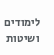לימודים ושיטות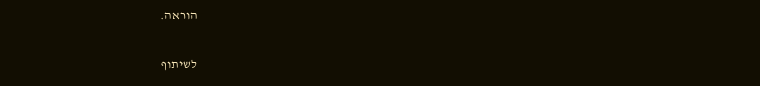הוראה.

לשיתוף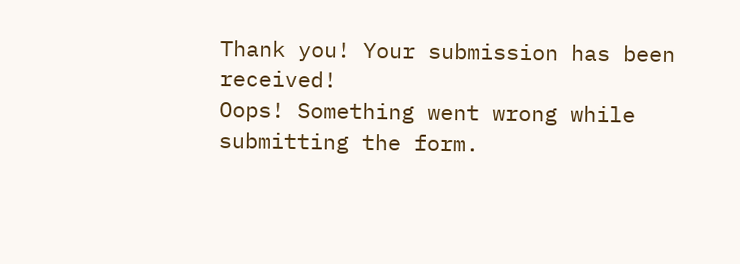Thank you! Your submission has been received!
Oops! Something went wrong while submitting the form.